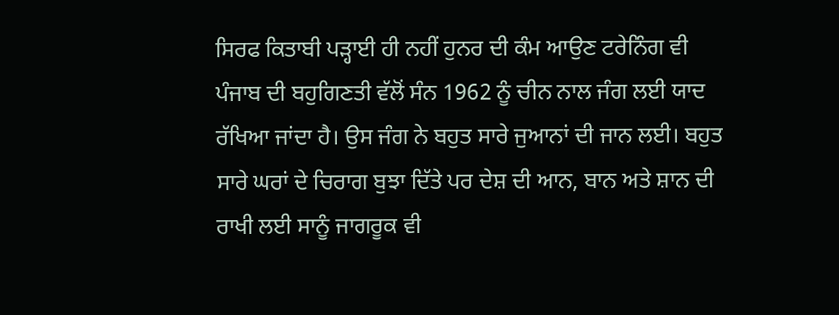ਸਿਰਫ ਕਿਤਾਬੀ ਪੜ੍ਹਾਈ ਹੀ ਨਹੀਂ ਹੁਨਰ ਦੀ ਕੰਮ ਆਉਣ ਟਰੇਨਿੰਗ ਵੀ
ਪੰਜਾਬ ਦੀ ਬਹੁਗਿਣਤੀ ਵੱਲੋਂ ਸੰਨ 1962 ਨੂੰ ਚੀਨ ਨਾਲ ਜੰਗ ਲਈ ਯਾਦ ਰੱਖਿਆ ਜਾਂਦਾ ਹੈ। ਉਸ ਜੰਗ ਨੇ ਬਹੁਤ ਸਾਰੇ ਜੁਆਨਾਂ ਦੀ ਜਾਨ ਲਈ। ਬਹੁਤ ਸਾਰੇ ਘਰਾਂ ਦੇ ਚਿਰਾਗ ਬੁਝਾ ਦਿੱਤੇ ਪਰ ਦੇਸ਼ ਦੀ ਆਨ, ਬਾਨ ਅਤੇ ਸ਼ਾਨ ਦੀ ਰਾਖੀ ਲਈ ਸਾਨੂੰ ਜਾਗਰੂਕ ਵੀ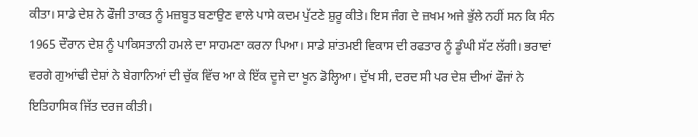ਕੀਤਾ। ਸਾਡੇ ਦੇਸ਼ ਨੇ ਫੌਜੀ ਤਾਕਤ ਨੂੰ ਮਜ਼ਬੂਤ ਬਣਾਉਣ ਵਾਲੇ ਪਾਸੇ ਕਦਮ ਪੁੱਟਣੇ ਸ਼ੁਰੂ ਕੀਤੇ। ਇਸ ਜੰਗ ਦੇ ਜ਼ਖਮ ਅਜੇ ਭੁੱਲੇ ਨਹੀਂ ਸਨ ਕਿ ਸੰਨ 1965 ਦੌਰਾਨ ਦੇਸ਼ ਨੂੰ ਪਾਕਿਸਤਾਨੀ ਹਮਲੇ ਦਾ ਸਾਹਮਣਾ ਕਰਨਾ ਪਿਆ। ਸਾਡੇ ਸ਼ਾਂਤਮਈ ਵਿਕਾਸ ਦੀ ਰਫਤਾਰ ਨੂੰ ਡੂੰਘੀ ਸੱਟ ਲੱਗੀ। ਭਰਾਵਾਂ ਵਰਗੇ ਗੁਆਂਢੀ ਦੇਸ਼ਾਂ ਨੇ ਬੇਗਾਨਿਆਂ ਦੀ ਚੁੱਕ ਵਿੱਚ ਆ ਕੇ ਇੱਕ ਦੂਜੇ ਦਾ ਖੂਨ ਡੋਲ੍ਹਿਆ। ਦੁੱਖ ਸੀ, ਦਰਦ ਸੀ ਪਰ ਦੇਸ਼ ਦੀਆਂ ਫੌਜਾਂ ਨੇ ਇਤਿਹਾਸਿਕ ਜਿੱਤ ਦਰਜ ਕੀਤੀ।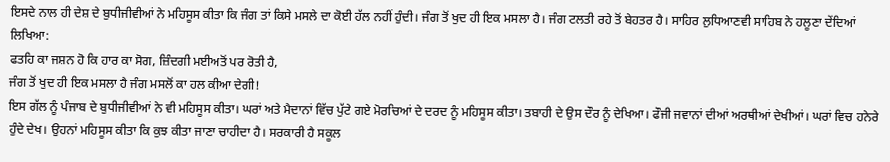ਇਸਦੇ ਨਾਲ ਹੀ ਦੇਸ਼ ਦੇ ਬੁਧੀਜੀਵੀਆਂ ਨੇ ਮਹਿਸੂਸ ਕੀਤਾ ਕਿ ਜੰਗ ਤਾਂ ਕਿਸੇ ਮਸਲੇ ਦਾ ਕੋਈ ਹੱਲ ਨਹੀਂ ਹੁੰਦੀ। ਜੰਗ ਤੋਂ ਖੁਦ ਹੀ ਇਕ ਮਸਲਾ ਹੈ। ਜੰਗ ਟਲਤੀ ਰਹੇ ਤੋਂ ਬੇਹਤਰ ਹੈ। ਸਾਹਿਰ ਲੁਧਿਆਣਵੀ ਸਾਹਿਬ ਨੇ ਹਲੂਣਾ ਦੇਂਦਿਆਂ ਲਿਖਿਆ:
ਫਤਹਿ ਕਾ ਜਸ਼ਨ ਹੋ ਕਿ ਹਾਰ ਕਾ ਸੋਗ, ਜ਼ਿੰਦਗੀ ਮਈਅਤੋਂ ਪਰ ਰੋਤੀ ਹੈ,
ਜੰਗ ਤੋਂ ਖੁਦ ਹੀ ਇਕ ਮਸਲਾ ਹੈ ਜੰਗ ਮਸਲੋਂ ਕਾ ਹਲ ਕੀਆ ਦੇਗੀ!
ਇਸ ਗੱਲ ਨੂੰ ਪੰਜਾਬ ਦੇ ਬੁਧੀਜੀਵੀਆਂ ਨੇ ਵੀ ਮਹਿਸੂਸ ਕੀਤਾ। ਘਰਾਂ ਅਤੇ ਮੈਦਾਨਾਂ ਵਿੱਚ ਪੁੱਟੇ ਗਏ ਮੋਰਚਿਆਂ ਦੇ ਦਰਦ ਨੂੰ ਮਹਿਸੂਸ ਕੀਤਾ। ਤਬਾਹੀ ਦੇ ਉਸ ਦੌਰ ਨੂੰ ਦੇਖਿਆ। ਫੌਜੀ ਜਵਾਨਾਂ ਦੀਆਂ ਅਰਥੀਆਂ ਦੇਖੀਆਂ। ਘਰਾਂ ਵਿਚ ਹਨੇਰੇ ਹੁੰਦੇ ਦੇਖ। ਉਹਨਾਂ ਮਹਿਸੂਸ ਕੀਤਾ ਕਿ ਕੁਝ ਕੀਤਾ ਜਾਣਾ ਚਾਹੀਦਾ ਹੈ। ਸਰਕਾਰੀ ਹੈ ਸਕੂਲ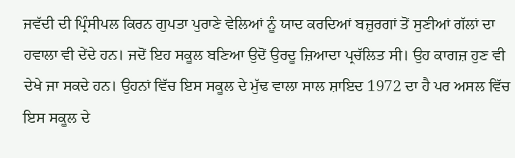ਜਵੱਦੀ ਦੀ ਪ੍ਰਿੰਸੀਪਲ ਕਿਰਨ ਗੁਪਤਾ ਪੁਰਾਣੇ ਵੇਲਿਆਂ ਨੂੰ ਯਾਦ ਕਰਦਿਆਂ ਬਜ਼ੁਰਗਾਂ ਤੋਂ ਸੁਣੀਆਂ ਗੱਲਾਂ ਦਾ ਹਵਾਲਾ ਵੀ ਦੇਂਦੇ ਹਨ। ਜਦੋਂ ਇਹ ਸਕੂਲ ਬਣਿਆ ਉਦੋਂ ਉਰਦੂ ਜ਼ਿਆਦਾ ਪ੍ਰਚੱਲਿਤ ਸੀ। ਉਹ ਕਾਗਜ਼ ਹੁਣ ਵੀ ਦੇਖੇ ਜਾ ਸਕਦੇ ਹਨ। ਉਹਨਾਂ ਵਿੱਚ ਇਸ ਸਕੂਲ ਦੇ ਮੁੱਢ ਵਾਲਾ ਸਾਲ ਸ਼ਾਇਦ 1972 ਦਾ ਹੈ ਪਰ ਅਸਲ ਵਿੱਚ ਇਸ ਸਕੂਲ ਦੇ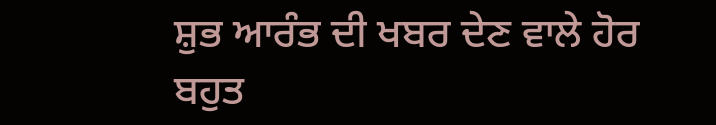ਸ਼ੁਭ ਆਰੰਭ ਦੀ ਖਬਰ ਦੇਣ ਵਾਲੇ ਹੋਰ ਬਹੁਤ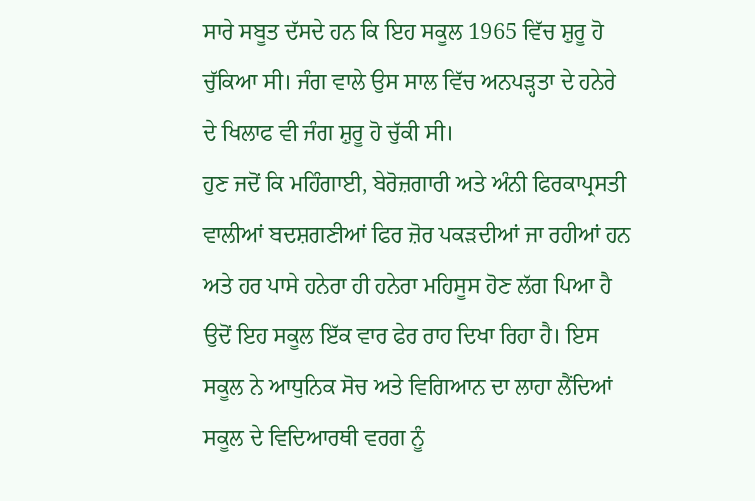ਸਾਰੇ ਸਬੂਤ ਦੱਸਦੇ ਹਨ ਕਿ ਇਹ ਸਕੂਲ 1965 ਵਿੱਚ ਸ਼ੁਰੂ ਹੋ ਚੁੱਕਿਆ ਸੀ। ਜੰਗ ਵਾਲੇ ਉਸ ਸਾਲ ਵਿੱਚ ਅਨਪੜ੍ਹਤਾ ਦੇ ਹਨੇਰੇ ਦੇ ਖਿਲਾਫ ਵੀ ਜੰਗ ਸ਼ੁਰੂ ਹੋ ਚੁੱਕੀ ਸੀ।
ਹੁਣ ਜਦੋਂ ਕਿ ਮਹਿੰਗਾਈ, ਬੇਰੋਜ਼ਗਾਰੀ ਅਤੇ ਅੰਨੀ ਫਿਰਕਾਪ੍ਰਸਤੀ ਵਾਲੀਆਂ ਬਦਸ਼ਗਣੀਆਂ ਫਿਰ ਜ਼ੋਰ ਪਕੜਦੀਆਂ ਜਾ ਰਹੀਆਂ ਹਨ ਅਤੇ ਹਰ ਪਾਸੇ ਹਨੇਰਾ ਹੀ ਹਨੇਰਾ ਮਹਿਸੂਸ ਹੋਣ ਲੱਗ ਪਿਆ ਹੈ ਉਦੋਂ ਇਹ ਸਕੂਲ ਇੱਕ ਵਾਰ ਫੇਰ ਰਾਹ ਦਿਖਾ ਰਿਹਾ ਹੈ। ਇਸ ਸਕੂਲ ਨੇ ਆਧੁਨਿਕ ਸੋਚ ਅਤੇ ਵਿਗਿਆਨ ਦਾ ਲਾਹਾ ਲੈਂਦਿਆਂ ਸਕੂਲ ਦੇ ਵਿਦਿਆਰਥੀ ਵਰਗ ਨੂੰ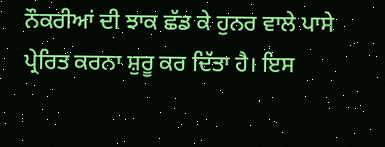ਨੌਕਰੀਆਂ ਦੀ ਝਾਕ ਛੱਡ ਕੇ ਹੁਨਰ ਵਾਲੇ ਪਾਸੇ ਪ੍ਰੇਰਿਤ ਕਰਨਾ ਸ਼ੁਰੂ ਕਰ ਦਿੱਤਾ ਹੈ। ਇਸ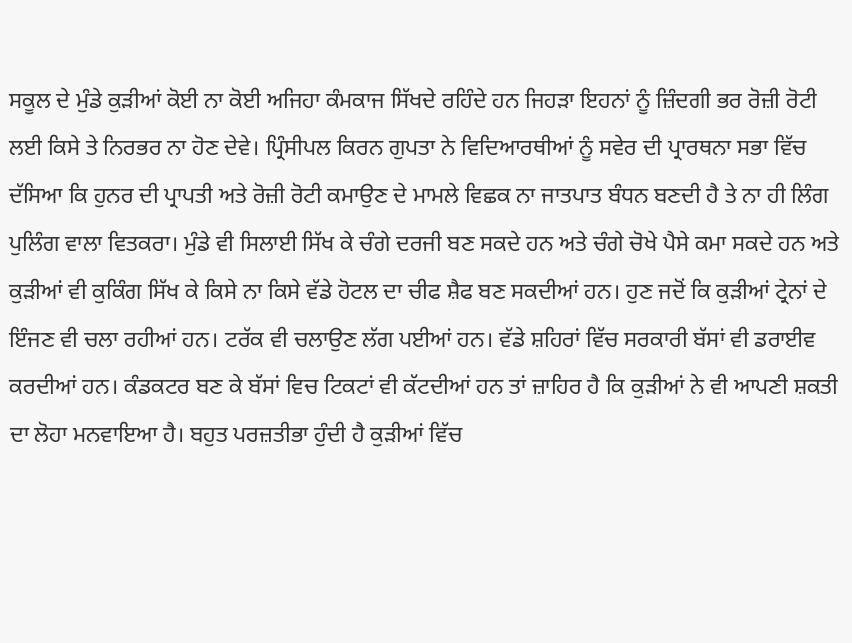ਸਕੂਲ ਦੇ ਮੁੰਡੇ ਕੁੜੀਆਂ ਕੋਈ ਨਾ ਕੋਈ ਅਜਿਹਾ ਕੰਮਕਾਜ ਸਿੱਖਦੇ ਰਹਿੰਦੇ ਹਨ ਜਿਹੜਾ ਇਹਨਾਂ ਨੂੰ ਜ਼ਿੰਦਗੀ ਭਰ ਰੋਜ਼ੀ ਰੋਟੀ ਲਈ ਕਿਸੇ ਤੇ ਨਿਰਭਰ ਨਾ ਹੋਣ ਦੇਵੇ। ਪ੍ਰਿੰਸੀਪਲ ਕਿਰਨ ਗੁਪਤਾ ਨੇ ਵਿਦਿਆਰਥੀਆਂ ਨੂੰ ਸਵੇਰ ਦੀ ਪ੍ਰਾਰਥਨਾ ਸਭਾ ਵਿੱਚ ਦੱਸਿਆ ਕਿ ਹੁਨਰ ਦੀ ਪ੍ਰਾਪਤੀ ਅਤੇ ਰੋਜ਼ੀ ਰੋਟੀ ਕਮਾਉਣ ਦੇ ਮਾਮਲੇ ਵਿਛਕ ਨਾ ਜਾਤਪਾਤ ਬੰਧਨ ਬਣਦੀ ਹੈ ਤੇ ਨਾ ਹੀ ਲਿੰਗ ਪੁਲਿੰਗ ਵਾਲਾ ਵਿਤਕਰਾ। ਮੁੰਡੇ ਵੀ ਸਿਲਾਈ ਸਿੱਖ ਕੇ ਚੰਗੇ ਦਰਜੀ ਬਣ ਸਕਦੇ ਹਨ ਅਤੇ ਚੰਗੇ ਚੋਖੇ ਪੈਸੇ ਕਮਾ ਸਕਦੇ ਹਨ ਅਤੇ ਕੁੜੀਆਂ ਵੀ ਕੁਕਿੰਗ ਸਿੱਖ ਕੇ ਕਿਸੇ ਨਾ ਕਿਸੇ ਵੱਡੇ ਹੋਟਲ ਦਾ ਚੀਫ ਸ਼ੈਫ ਬਣ ਸਕਦੀਆਂ ਹਨ। ਹੁਣ ਜਦੋਂ ਕਿ ਕੁੜੀਆਂ ਟ੍ਰੇਨਾਂ ਦੇ ਇੰਜਣ ਵੀ ਚਲਾ ਰਹੀਆਂ ਹਨ। ਟਰੱਕ ਵੀ ਚਲਾਉਣ ਲੱਗ ਪਈਆਂ ਹਨ। ਵੱਡੇ ਸ਼ਹਿਰਾਂ ਵਿੱਚ ਸਰਕਾਰੀ ਬੱਸਾਂ ਵੀ ਡਰਾਈਵ ਕਰਦੀਆਂ ਹਨ। ਕੰਡਕਟਰ ਬਣ ਕੇ ਬੱਸਾਂ ਵਿਚ ਟਿਕਟਾਂ ਵੀ ਕੱਟਦੀਆਂ ਹਨ ਤਾਂ ਜ਼ਾਹਿਰ ਹੈ ਕਿ ਕੁੜੀਆਂ ਨੇ ਵੀ ਆਪਣੀ ਸ਼ਕਤੀ ਦਾ ਲੋਹਾ ਮਨਵਾਇਆ ਹੈ। ਬਹੁਤ ਪਰਜ਼ਤੀਭਾ ਹੁੰਦੀ ਹੈ ਕੁੜੀਆਂ ਵਿੱਚ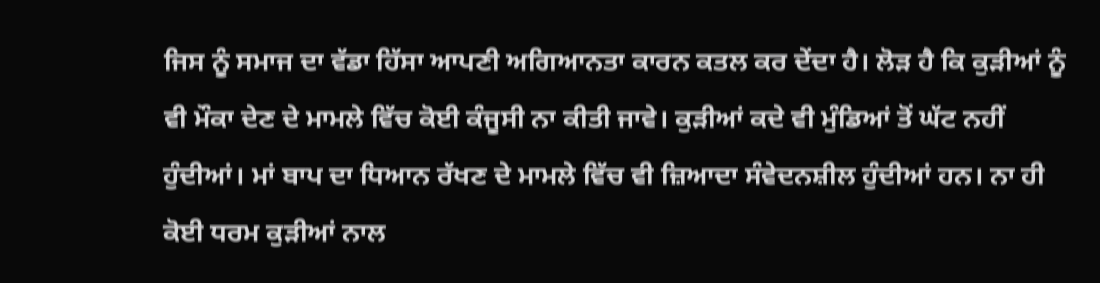ਜਿਸ ਨੂੰ ਸਮਾਜ ਦਾ ਵੱਡਾ ਹਿੱਸਾ ਆਪਣੀ ਅਗਿਆਨਤਾ ਕਾਰਨ ਕਤਲ ਕਰ ਦੇਂਦਾ ਹੈ। ਲੋੜ ਹੈ ਕਿ ਕੁੜੀਆਂ ਨੂੰ ਵੀ ਮੌਕਾ ਦੇਣ ਦੇ ਮਾਮਲੇ ਵਿੱਚ ਕੋਈ ਕੰਜੂਸੀ ਨਾ ਕੀਤੀ ਜਾਵੇ। ਕੁੜੀਆਂ ਕਦੇ ਵੀ ਮੁੰਡਿਆਂ ਤੋਂ ਘੱਟ ਨਹੀਂ ਹੁੰਦੀਆਂ। ਮਾਂ ਬਾਪ ਦਾ ਧਿਆਨ ਰੱਖਣ ਦੇ ਮਾਮਲੇ ਵਿੱਚ ਵੀ ਜ਼ਿਆਦਾ ਸੰਵੇਦਨਸ਼ੀਲ ਹੁੰਦੀਆਂ ਹਨ। ਨਾ ਹੀ ਕੋਈ ਧਰਮ ਕੁੜੀਆਂ ਨਾਲ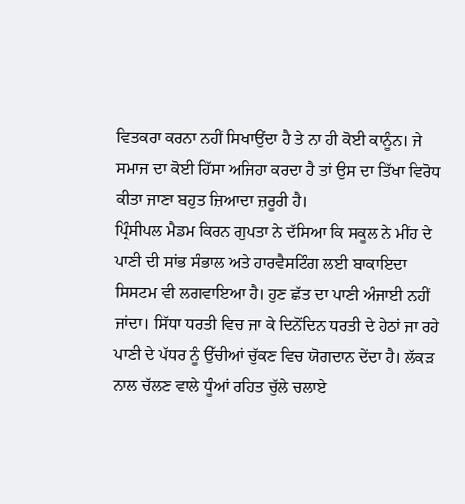ਵਿਤਕਰਾ ਕਰਨਾ ਨਹੀਂ ਸਿਖਾਉਂਦਾ ਹੈ ਤੇ ਨਾ ਹੀ ਕੋਈ ਕਾਨੂੰਨ। ਜੇ ਸਮਾਜ ਦਾ ਕੋਈ ਹਿੱਸਾ ਅਜਿਹਾ ਕਰਦਾ ਹੈ ਤਾਂ ਉਸ ਦਾ ਤਿੱਖਾ ਵਿਰੋਧ ਕੀਤਾ ਜਾਣਾ ਬਹੁਤ ਜ਼ਿਆਦਾ ਜ਼ਰੂਰੀ ਹੈ।
ਪ੍ਰਿੰਸੀਪਲ ਮੈਡਮ ਕਿਰਨ ਗੁਪਤਾ ਨੇ ਦੱਸਿਆ ਕਿ ਸਕੂਲ ਨੇ ਮੀਂਹ ਦੇ ਪਾਣੀ ਦੀ ਸਾਂਭ ਸੰਭਾਲ ਅਤੇ ਹਾਰਵੈਸਟਿੰਗ ਲਈ ਬਾਕਾਇਦਾ ਸਿਸਟਮ ਵੀ ਲਗਵਾਇਆ ਹੈ। ਹੁਣ ਛੱਤ ਦਾ ਪਾਣੀ ਅੰਜਾਈ ਨਹੀਂ ਜਾਂਦਾ। ਸਿੱਧਾ ਧਰਤੀ ਵਿਚ ਜਾ ਕੇ ਦਿਨੋਂਦਿਨ ਧਰਤੀ ਦੇ ਹੇਠਾਂ ਜਾ ਰਹੇ ਪਾਣੀ ਦੇ ਪੱਧਰ ਨੂੰ ਉੱਚੀਆਂ ਚੁੱਕਣ ਵਿਚ ਯੋਗਦਾਨ ਦੇਂਦਾ ਹੈ। ਲੱਕੜ ਨਾਲ ਚੱਲਣ ਵਾਲੇ ਧੂੰਆਂ ਰਹਿਤ ਚੁੱਲੇ ਚਲਾਏ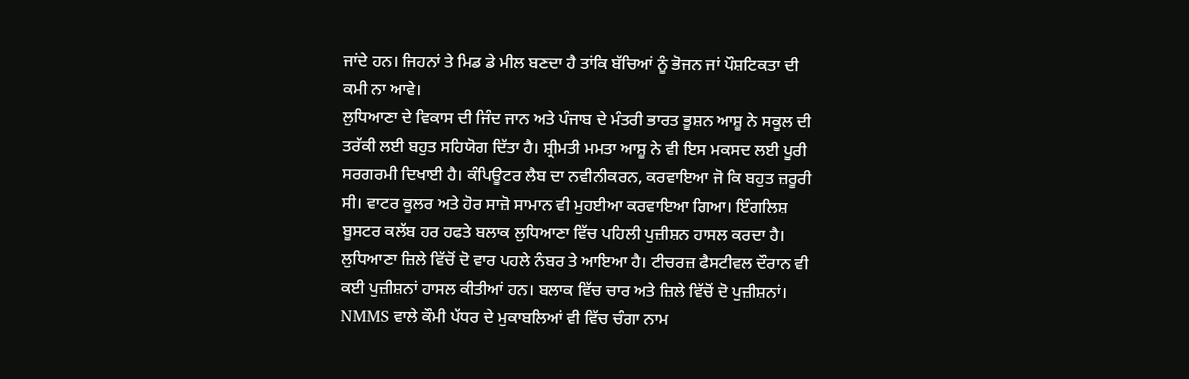ਜਾਂਦੇ ਹਨ। ਜਿਹਨਾਂ ਤੇ ਮਿਡ ਡੇ ਮੀਲ ਬਣਦਾ ਹੈ ਤਾਂਕਿ ਬੱਚਿਆਂ ਨੂੰ ਭੋਜਨ ਜਾਂ ਪੌਸ਼ਟਿਕਤਾ ਦੀ ਕਮੀ ਨਾ ਆਵੇ।
ਲੁਧਿਆਣਾ ਦੇ ਵਿਕਾਸ ਦੀ ਜਿੰਦ ਜਾਨ ਅਤੇ ਪੰਜਾਬ ਦੇ ਮੰਤਰੀ ਭਾਰਤ ਭੂਸ਼ਨ ਆਸ਼ੂ ਨੇ ਸਕੂਲ ਦੀ ਤਰੱਕੀ ਲਈ ਬਹੁਤ ਸਹਿਯੋਗ ਦਿੱਤਾ ਹੈ। ਸ਼੍ਰੀਮਤੀ ਮਮਤਾ ਆਸ਼ੂ ਨੇ ਵੀ ਇਸ ਮਕਸਦ ਲਈ ਪੂਰੀ ਸਰਗਰਮੀ ਦਿਖਾਈ ਹੈ। ਕੰਪਿਊਟਰ ਲੈਬ ਦਾ ਨਵੀਨੀਕਰਨ, ਕਰਵਾਇਆ ਜੋ ਕਿ ਬਹੁਤ ਜ਼ਰੂਰੀ ਸੀ। ਵਾਟਰ ਕੂਲਰ ਅਤੇ ਹੋਰ ਸਾਜ਼ੋ ਸਾਮਾਨ ਵੀ ਮੁਹਈਆ ਕਰਵਾਇਆ ਗਿਆ। ਇੰਗਲਿਸ਼ ਬੂਸਟਰ ਕਲੱਬ ਹਰ ਹਫਤੇ ਬਲਾਕ ਲੁਧਿਆਣਾ ਵਿੱਚ ਪਹਿਲੀ ਪੁਜ਼ੀਸ਼ਨ ਹਾਸਲ ਕਰਦਾ ਹੈ। ਲੁਧਿਆਣਾ ਜ਼ਿਲੇ ਵਿੱਚੋਂ ਦੋ ਵਾਰ ਪਹਲੇ ਨੰਬਰ ਤੇ ਆਇਆ ਹੈ। ਟੀਚਰਜ਼ ਫੈਸਟੀਵਲ ਦੌਰਾਨ ਵੀ ਕਈ ਪੁਜ਼ੀਸ਼ਨਾਂ ਹਾਸਲ ਕੀਤੀਆਂ ਹਨ। ਬਲਾਕ ਵਿੱਚ ਚਾਰ ਅਤੇ ਜ਼ਿਲੇ ਵਿੱਚੋਂ ਦੋ ਪੁਜ਼ੀਸ਼ਨਾਂ।
NMMS ਵਾਲੇ ਕੌਮੀ ਪੱਧਰ ਦੇ ਮੁਕਾਬਲਿਆਂ ਵੀ ਵਿੱਚ ਚੰਗਾ ਨਾਮ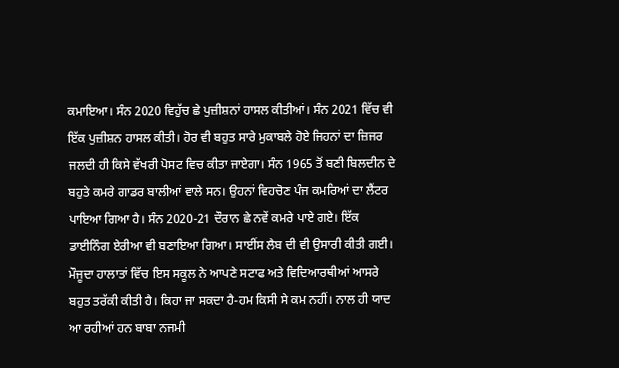ਕਮਾਇਆ। ਸੰਨ 2020 ਵਿਹੁੱਚ ਛੇ ਪੁਜ਼ੀਸ਼ਨਾਂ ਹਾਸਲ ਕੀਤੀਆਂ। ਸੰਨ 2021 ਵਿੱਚ ਵੀ ਇੱਕ ਪੁਜ਼ੀਸ਼ਨ ਹਾਸਲ ਕੀਤੀ। ਹੋਰ ਵੀ ਬਹੁਤ ਸਾਰੇ ਮੁਕਾਬਲੇ ਹੋਏ ਜਿਹਨਾਂ ਦਾ ਜ਼ਿਜਰ ਜਲਦੀ ਹੀ ਕਿਸੇ ਵੱਖਰੀ ਪੋਸਟ ਵਿਚ ਕੀਤਾ ਜਾਏਗਾ। ਸੰਨ 1965 ਤੋਂ ਬਣੀ ਬਿਲਦੀਨ ਦੇ ਬਹੁਤੇ ਕਮਰੇ ਗਾਡਰ ਬਾਲੀਆਂ ਵਾਲੇ ਸਨ। ਉਹਨਾਂ ਵਿਹਚੋਣ ਪੰਜ ਕਮਰਿਆਂ ਦਾ ਲੈਂਟਰ ਪਾਇਆ ਗਿਆ ਹੈ। ਸੰਨ 2020-21 ਦੌਰਾਨ ਛੇ ਨਵੇਂ ਕਮਰੇ ਪਾਏ ਗਏ। ਇੱਕ ਡਾਈਨਿੰਗ ਏਰੀਆ ਵੀ ਬਣਾਇਆ ਗਿਆ। ਸਾਈਂਸ ਲੈਬ ਦੀ ਵੀ ਉਸਾਰੀ ਕੀਤੀ ਗਈ।
ਮੌਜੂਦਾ ਹਾਲਾਤਾਂ ਵਿੱਚ ਇਸ ਸਕੂਲ ਨੇ ਆਪਣੇ ਸਟਾਫ ਅਤੇ ਵਿਦਿਆਰਥੀਆਂ ਆਸਰੇ ਬਹੁਤ ਤਰੱਕੀ ਕੀਤੀ ਹੈ। ਕਿਹਾ ਜਾ ਸਕਦਾ ਹੈ-ਹਮ ਕਿਸੀ ਸੇ ਕਮ ਨਹੀਂ। ਨਾਲ ਹੀ ਯਾਦ ਆ ਰਹੀਆਂ ਹਨ ਬਾਬਾ ਨਜਮੀ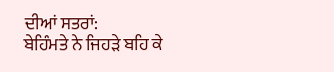ਦੀਆਂ ਸਤਰਾਂ:
ਬੇਹਿੰਮਤੇ ਨੇ ਜਿਹੜੇ ਬਹਿ ਕੇ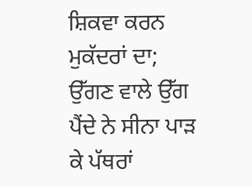ਸ਼ਿਕਵਾ ਕਰਨ ਮੁਕੱਦਰਾਂ ਦਾ;
ਉੱਗਣ ਵਾਲੇ ਉੱਗ ਪੈਂਦੇ ਨੇ ਸੀਨਾ ਪਾੜ ਕੇ ਪੱਥਰਾਂ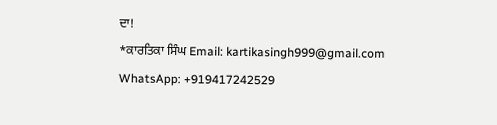ਦਾ!
*ਕਾਰਤਿਕਾ ਸਿੰਘ Email: kartikasingh999@gmail.com WhatsApp: +919417242529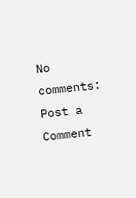No comments:
Post a Comment